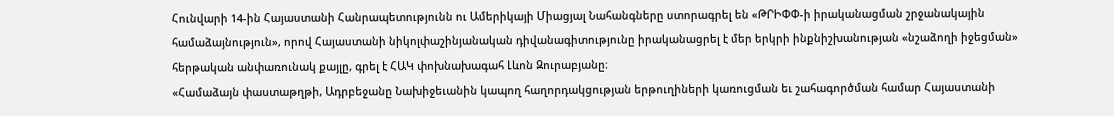Հունվարի 14-ին Հայաստանի Հանրապետությունն ու Ամերիկայի Միացյալ Նահանգները ստորագրել են «ԹՐԻՓՓ-ի իրականացման շրջանակային համաձայնություն», որով Հայաստանի նիկոլփաշինյանական դիվանագիտությունը իրականացրել է մեր երկրի ինքնիշխանության «նշաձողի իջեցման» հերթական անփառունակ քայլը, գրել է ՀԱԿ փոխնախագահ Լևոն Զուրաբյանը։
«Համաձայն փաստաթղթի, Ադրբեջանը Նախիջեւանին կապող հաղորդակցության երթուղիների կառուցման եւ շահագործման համար Հայաստանի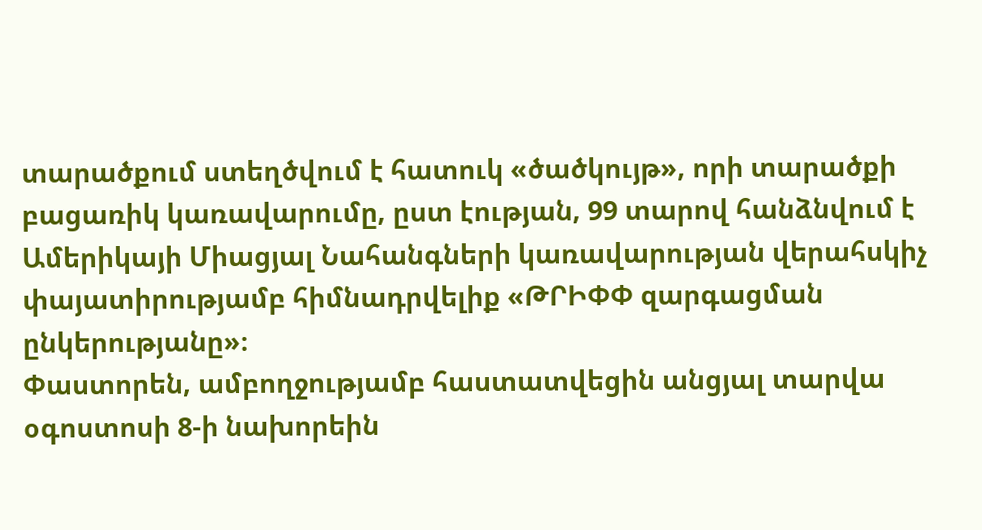տարածքում ստեղծվում է հատուկ «ծածկույթ», որի տարածքի բացառիկ կառավարումը, ըստ էության, 99 տարով հանձնվում է Ամերիկայի Միացյալ Նահանգների կառավարության վերահսկիչ փայատիրությամբ հիմնադրվելիք «ԹՐԻՓՓ զարգացման ընկերությանը»։
Փաստորեն, ամբողջությամբ հաստատվեցին անցյալ տարվա օգոստոսի 8-ի նախորեին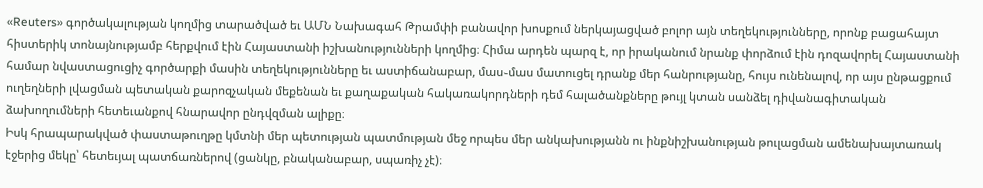«Reuters» գործակալության կողմից տարածված եւ ԱՄՆ Նախագահ Թրամփի բանավոր խոսքում ներկայացված բոլոր այն տեղեկությունները, որոնք բացահայտ հիստերիկ տոնայնությամբ հերքվում էին Հայաստանի իշխանությունների կողմից։ Հիմա արդեն պարզ է, որ իրականում նրանք փորձում էին դոզավորել Հայաստանի համար նվաստացուցիչ գործարքի մասին տեղեկությունները եւ աստիճանաբար, մաս֊մաս մատուցել դրանք մեր հանրությանը, հույս ունենալով, որ այս ընթացքում ուղեղների լվացման պետական քարոզչական մեքենան եւ քաղաքական հակառակորդների դեմ հալածանքները թույլ կտան սանձել դիվանագիտական ձախողումների հետեւանքով հնարավոր ընդվզման ալիքը։
Իսկ հրապարակված փաստաթուղթը կմտնի մեր պետության պատմության մեջ որպես մեր անկախությանն ու ինքնիշխանության թուլացման ամենախայտառակ էջերից մեկը՝ հետեւյալ պատճառներով (ցանկը, բնականաբար, սպառիչ չէ)։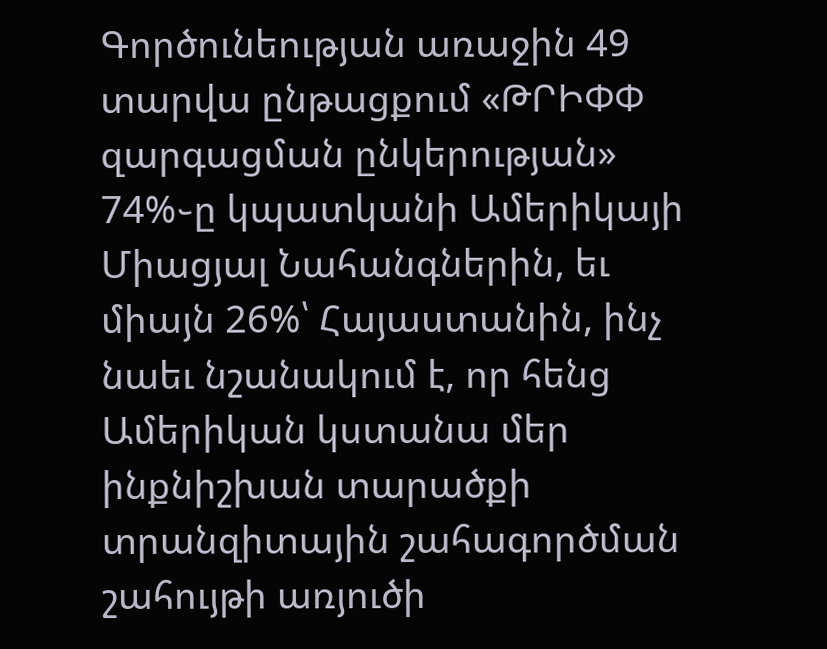Գործունեության առաջին 49 տարվա ընթացքում «ԹՐԻՓՓ զարգացման ընկերության» 74%֊ը կպատկանի Ամերիկայի Միացյալ Նահանգներին, եւ միայն 26%՝ Հայաստանին, ինչ նաեւ նշանակում է, որ հենց Ամերիկան կստանա մեր ինքնիշխան տարածքի տրանզիտային շահագործման շահույթի առյուծի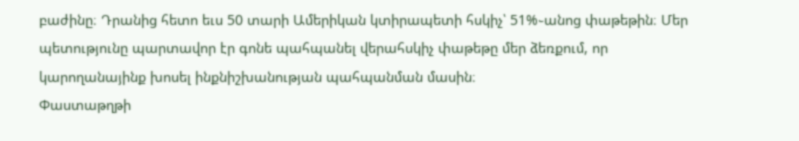բաժինը։ Դրանից հետո եւս 50 տարի Ամերիկան կտիրապետի հսկիչ՝ 51%֊անոց փաթեթին։ Մեր պետությունը պարտավոր էր գոնե պահպանել վերահսկիչ փաթեթը մեր ձեռքում, որ կարողանայինք խոսել ինքնիշխանության պահպանման մասին։
Փաստաթղթի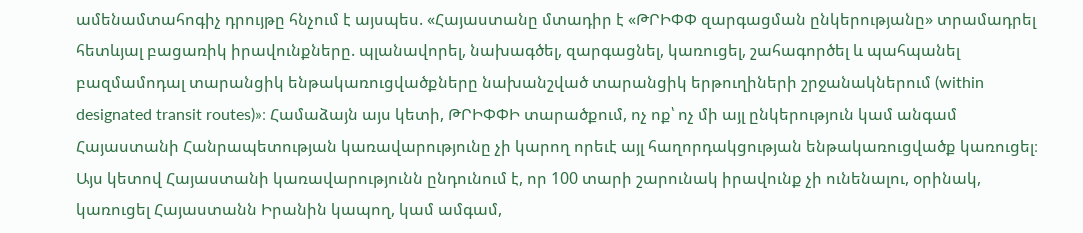ամենամտահոգիչ դրույթը հնչում է այսպես. «Հայաստանը մտադիր է «ԹՐԻՓՓ զարգացման ընկերությանը» տրամադրել հետևյալ բացառիկ իրավունքները. պլանավորել, նախագծել, զարգացնել, կառուցել, շահագործել և պահպանել բազմամոդալ տարանցիկ ենթակառուցվածքները նախանշված տարանցիկ երթուղիների շրջանակներում (within designated transit routes)»։ Համաձայն այս կետի, ԹՐԻՓՓԻ տարածքում, ոչ ոք՝ ոչ մի այլ ընկերություն կամ անգամ Հայաստանի Հանրապետության կառավարությունը չի կարող որեւէ այլ հաղորդակցության ենթակառուցվածք կառուցել։ Այս կետով Հայաստանի կառավարությունն ընդունում է, որ 100 տարի շարունակ իրավունք չի ունենալու, օրինակ, կառուցել Հայաստանն Իրանին կապող, կամ ամգամ,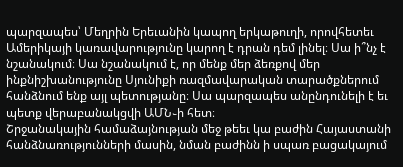պարզապես՝ Մեղրին Երեւանին կապող երկաթուղի, որովհետեւ Ամերիկայի կառավարությունը կարող է դրան դեմ լինել։ Սա ի՞նչ է նշանակում։ Սա նշանակում է, որ մենք մեր ձեռքով մեր ինքնիշխանությունը Սյունիքի ռազմավարական տարածքներում հանձնում ենք այլ պետությանը։ Սա պարզապես անընդունելի է եւ պետք վերաբանակցվի ԱՄՆ֊ի հետ։
Շրջանակային համաձայնության մեջ թեեւ կա բաժին Հայաստանի հանձնառությունների մասին, նման բաժինն ի սպառ բացակայում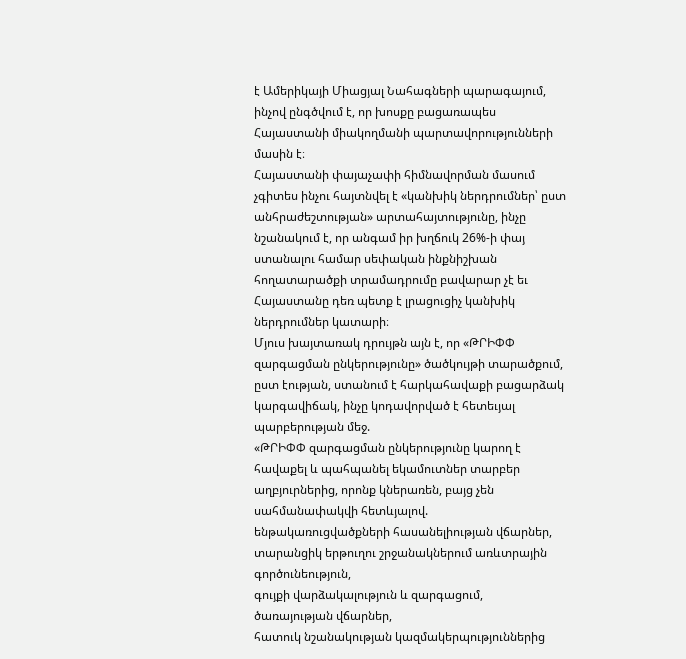է Ամերիկայի Միացյալ Նահագների պարագայում, ինչով ընգծվում է, որ խոսքը բացառապես Հայաստանի միակողմանի պարտավորությունների մասին է։
Հայաստանի փայաչափի հիմնավորման մասում չգիտես ինչու հայտնվել է «կանխիկ ներդրումներ՝ ըստ անհրաժեշտության» արտահայտությունը, ինչը նշանակում է, որ անգամ իր խղճուկ 26%-ի փայ ստանալու համար սեփական ինքնիշխան հողատարածքի տրամադրումը բավարար չէ եւ Հայաստանը դեռ պետք է լրացուցիչ կանխիկ ներդրումներ կատարի։
Մյուս խայտառակ դրույթն այն է, որ «ԹՐԻՓՓ զարգացման ընկերությունը» ծածկույթի տարածքում, ըստ էության, ստանում է հարկահավաքի բացարձակ կարգավիճակ, ինչը կոդավորված է հետեւյալ պարբերության մեջ.
«ԹՐԻՓՓ զարգացման ընկերությունը կարող է հավաքել և պահպանել եկամուտներ տարբեր աղբյուրներից, որոնք կներառեն, բայց չեն սահմանափակվի հետևյալով.
ենթակառուցվածքների հասանելիության վճարներ,
տարանցիկ երթուղու շրջանակներում առևտրային գործունեություն,
գույքի վարձակալություն և զարգացում,
ծառայության վճարներ,
հատուկ նշանակության կազմակերպություններից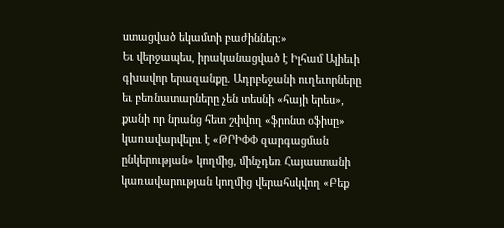ստացված եկամտի բաժիններ։»
Եւ վերջապես, իրականացված է Իլհամ Ալիեւի գխավոր երազանքը. Ադրբեջանի ուղեւորները եւ բեռնատարները չեն տեսնի «հայի երես», քանի որ նրանց հետ շփվող «ֆրոնտ օֆիսը» կառավարվելու է «ԹՐԻՓՓ զարգացման ընկերության» կողմից, մինչդեռ Հայաստանի կառավարության կողմից վերահսկվող «Բեք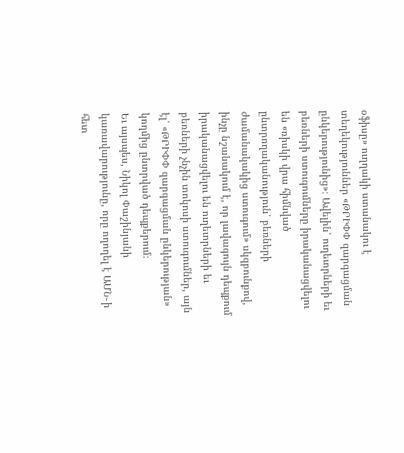օֆիսը» ուղղակի ստանակու է տեղեկություններ «ԹՐԻՓՓ զարգացման ընկերությունից»։ Ավելին՝ ուղեւորների եւ բեռների ստուգումները իրականացվելու են «ռիսկի վրա հիմնված ընտրողականություն՝ բեռների ժամանակակից ստուգում» սկզբունքով, ինչը նշանակում է, որ լավագույն դեպքում իրականացվելու են ուղեւորների եւ բեռների չնչին տոկոսի ստուգումներ, այն էլ՝ «ԹՐԻՓՓ զարգացման ընկերության» կողմից ընտրված դեպքերում։
Եւ այսպես, Նիկոլ Փաշինյանի կառավարությունը, որը ողողել է ԱՄՆ֊ի հետ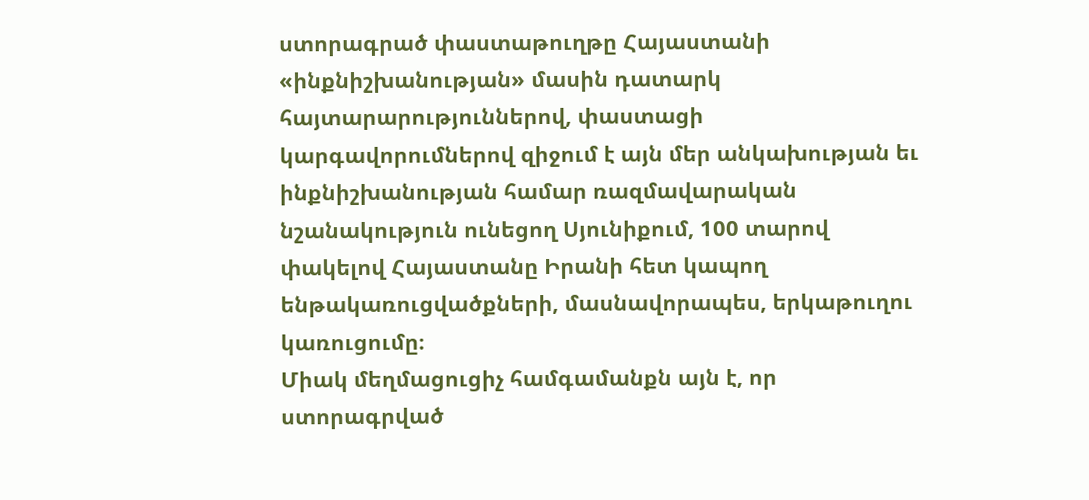ստորագրած փաստաթուղթը Հայաստանի «ինքնիշխանության» մասին դատարկ հայտարարություններով, փաստացի կարգավորումներով զիջում է այն մեր անկախության եւ ինքնիշխանության համար ռազմավարական նշանակություն ունեցող Սյունիքում, 100 տարով փակելով Հայաստանը Իրանի հետ կապող ենթակառուցվածքների, մասնավորապես, երկաթուղու կառուցումը։
Միակ մեղմացուցիչ համգամանքն այն է, որ ստորագրված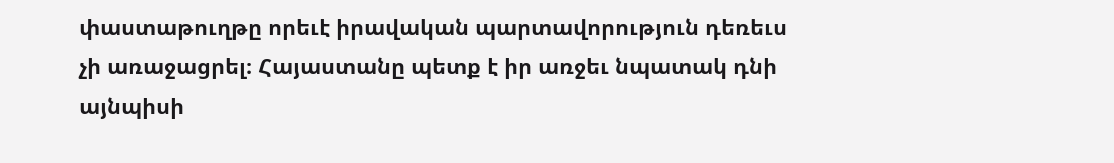փաստաթուղթը որեւէ իրավական պարտավորություն դեռեւս չի առաջացրել։ Հայաստանը պետք է իր առջեւ նպատակ դնի այնպիսի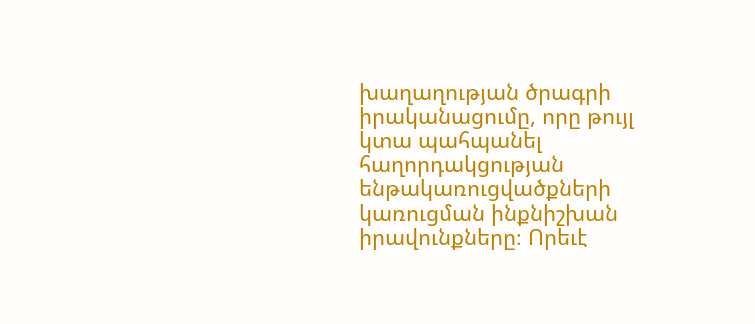խաղաղության ծրագրի իրականացումը, որը թույլ կտա պահպանել հաղորդակցության ենթակառուցվածքների կառուցման ինքնիշխան իրավունքները։ Որեւէ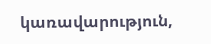կառավարություն,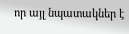որ այլ նպատակներ է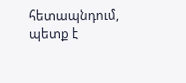հետապնդում, պետք է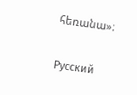հեռանա»։

Русский